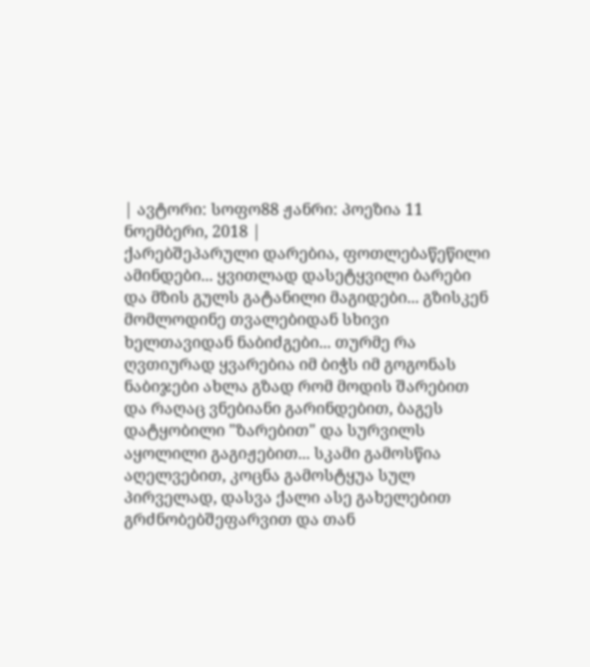| ავტორი: სოფო88 ჟანრი: პოეზია 11 ნოემბერი, 2018 |
ქარებშეპარული დარებია, ფოთლებაწეწილი ამინდები... ყვითლად დასეტყვილი ბარები და მზის გულს გატანილი მაგიდები... გზისკენ მომლოდინე თვალებიდან სხივი ხელთავიდან ნაბიძგები... თურმე რა ღვთიურად ყვარებია იმ ბიჭს იმ გოგონას ნაბიჯები ახლა გზად რომ მოდის შარებით და რაღაც ვნებიანი გარინდებით, ბაგეს დატყობილი "ზარებით" და სურვილს აყოლილი გაგიჟებით... სკამი გამოსწია აღელვებით, კოცნა გამოსტყუა სულ პირველად, დასვა ქალი ასე გახელებით გრძნობებშეფარვით და თან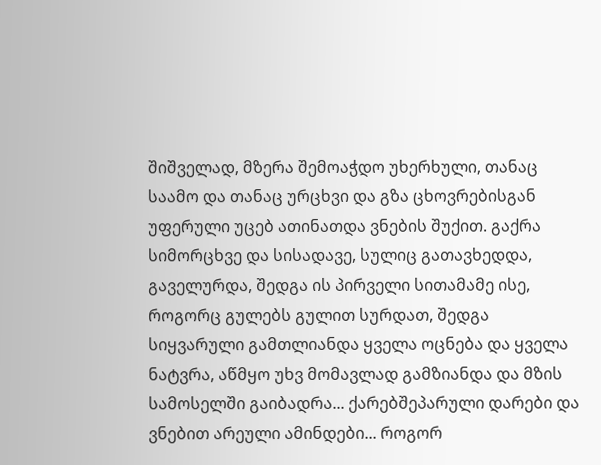შიშველად, მზერა შემოაჭდო უხერხული, თანაც საამო და თანაც ურცხვი და გზა ცხოვრებისგან უფერული უცებ ათინათდა ვნების შუქით. გაქრა სიმორცხვე და სისადავე, სულიც გათავხედდა, გაველურდა, შედგა ის პირველი სითამამე ისე, როგორც გულებს გულით სურდათ, შედგა სიყვარული გამთლიანდა ყველა ოცნება და ყველა ნატვრა, აწმყო უხვ მომავლად გამზიანდა და მზის სამოსელში გაიბადრა... ქარებშეპარული დარები და ვნებით არეული ამინდები... როგორ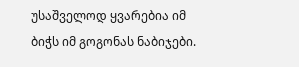უსაშველოდ ყვარებია იმ ბიჭს იმ გოგონას ნაბიჯები.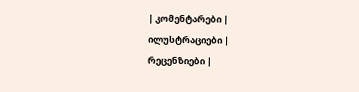| კომენტარები |
ილუსტრაციები |
რეცენზიები |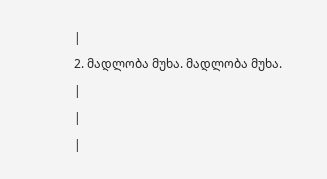|
2. მადლობა მუხა. მადლობა მუხა.
|
|
|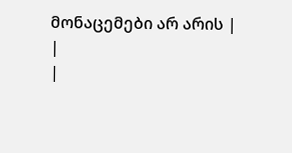მონაცემები არ არის |
|
|